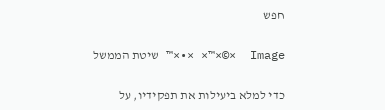חפש

Image  ×©×™× ×•×™ שיטת הממשל

כדי למלא ביעילות את תפקידיו, על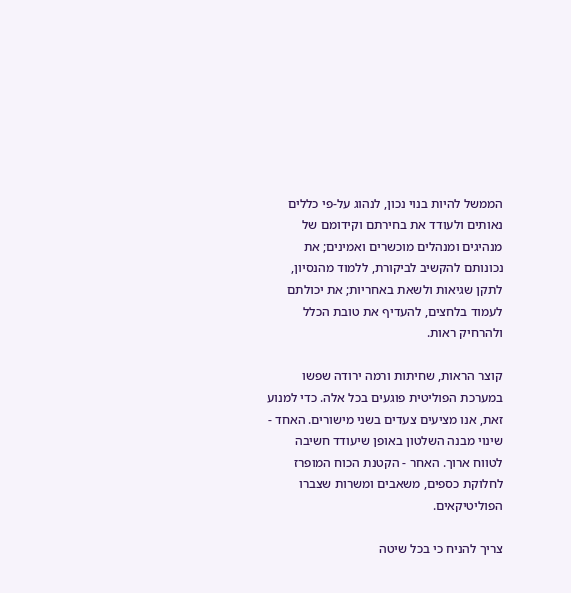הממשל להיות בנוי נכון, לנהוג על-פי כללים נאותים ולעודד את בחירתם וקידומם של מנהיגים ומנהלים מוכשרים ואמינים; את נכונותם להקשיב לביקורת, ללמוד מהנסיון, לתקן שגיאות ולשאת באחריות; את יכולתם לעמוד בלחצים, להעדיף את טובת הכלל ולהרחיק ראות.

קוצר הראות, שחיתות ורמה ירודה שפשו במערכת הפוליטית פוגעים בכל אלה. כדי למנוע זאת, אנו מציעים צעדים בשני מישורים. האחד - שינוי מבנה השלטון באופן שיעודד חשיבה לטווח ארוך. האחר - הקטנת הכוח המופרז לחלוקת כספים, משאבים ומשרות שצברו הפוליטיקאים.

צריך להניח כי בכל שיטה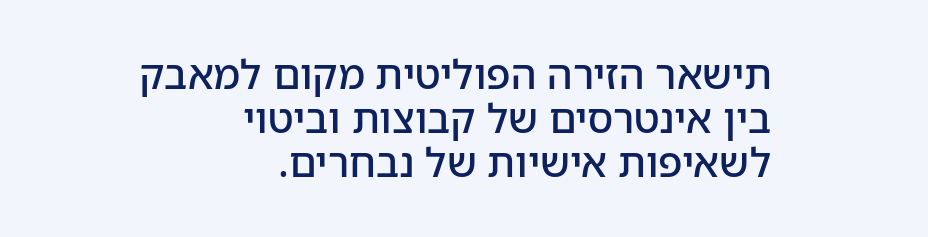תישאר הזירה הפוליטית מקום למאבק בין אינטרסים של קבוצות וביטוי לשאיפות אישיות של נבחרים.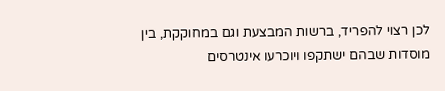לכן רצוי להפריד, ברשות המבצעת וגם במחוקקת, בין מוסדות שבהם ישתקפו ויוכרעו אינטרסים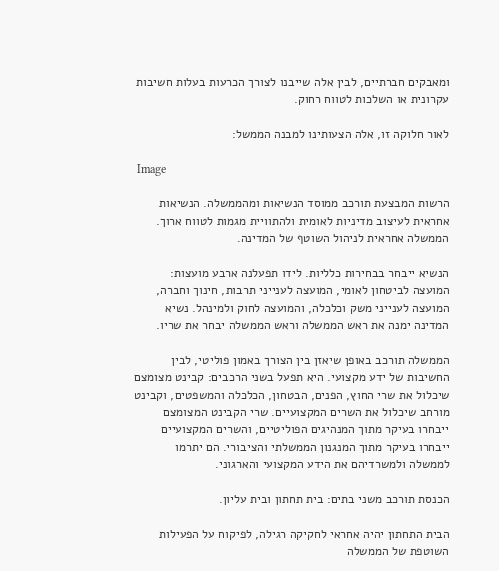ומאבקים חברתיים, לבין אלה שייבנו לצורך הכרעות בעלות חשיבות עקרונית או השלכות לטווח רחוק.

לאור חלוקה זו, אלה הצעותינו למבנה הממשל:

 Image

הרשות המבצעת תורכב ממוסד הנשיאות ומהממשלה. הנשיאות אחראית לעיצוב מדיניות לאומית ולהתוויית מגמות לטווח ארוך. הממשלה אחראית לניהול השוטף של המדינה.

הנשיא ייבחר בבחירות כלליות. לידו תפעלנה ארבע מועצות: המועצה לביטחון לאומי, המועצה לענייני תרבות, חינוך וחברה, המועצה לענייני משק וכלכלה, והמועצה לחוק ולמינהל. נשיא המדינה ימנה את ראש הממשלה וראש הממשלה יבחר את שריו.

הממשלה תורכב באופן שיאזן בין הצורך באמון פוליטי, לבין החשיבות של ידע מקצועי. היא תפעל בשני הרכבים: קבינט מצומצם שיכלול את שרי החוץ, הפנים, הבטחון, הכלכלה והמשפטים, וקבינט מורחב שיכלול את השרים המקצועיים. שרי הקבינט המצומצם ייבחרו בעיקר מתוך המנהיגים הפוליטיים, והשרים המקצועיים ייבחרו בעיקר מתוך המנגנון הממשלתי והציבורי. הם יתרמו לממשלה ולמשרדיהם את הידע המקצועי והארגוני.

הכנסת תורכב משני בתים: בית תחתון ובית עליון.

הבית התחתון יהיה אחראי לחקיקה רגילה, לפיקוח על הפעילות השוטפת של הממשלה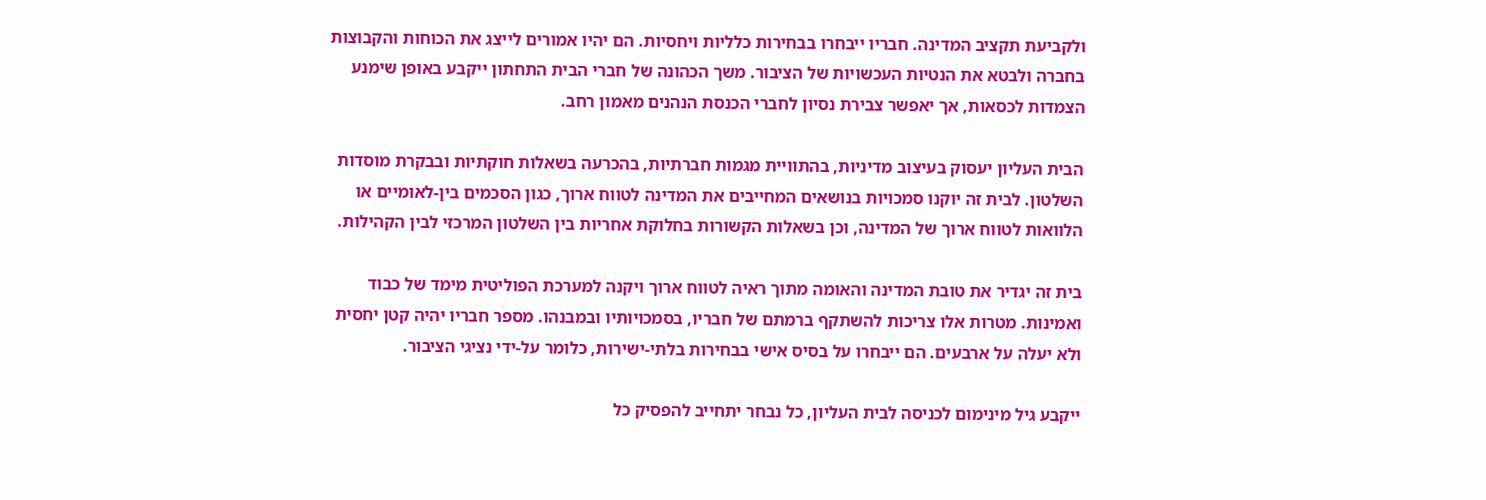ולקביעת תקציב המדינה. חבריו ייבחרו בבחירות כלליות ויחסיות. הם יהיו אמורים לייצג את הכוחות והקבוצות בחברה ולבטא את הנטיות העכשויות של הציבור. משך הכהונה של חברי הבית התחתון ייקבע באופן שימנע הצמדות לכסאות, אך יאפשר צבירת נסיון לחברי הכנסת הנהנים מאמון רחב.

הבית העליון יעסוק בעיצוב מדיניות, בהתוויית מגמות חברתיות, בהכרעה בשאלות חוקתיות ובבקרת מוסדות השלטון. לבית זה יוקנו סמכויות בנושאים המחייבים את המדינה לטווח ארוך, כגון הסכמים בין-לאומיים או הלוואות לטווח ארוך של המדינה, וכן בשאלות הקשורות בחלוקת אחריות בין השלטון המרכזי לבין הקהילות.

בית זה יגדיר את טובת המדינה והאומה מתוך ראיה לטווח ארוך ויקנה למערכת הפוליטית מימד של כבוד ואמינות. מטרות אלו צריכות להשתקף ברמתם של חבריו, בסמכויותיו ובמבנהו. מספר חבריו יהיה קטן יחסית ולא יעלה על ארבעים. הם ייבחרו על בסיס אישי בבחירות בלתי-ישירות, כלומר על-ידי נציגי הציבור.

ייקבע גיל מינימום לכניסה לבית העליון, כל נבחר יתחייב להפסיק כל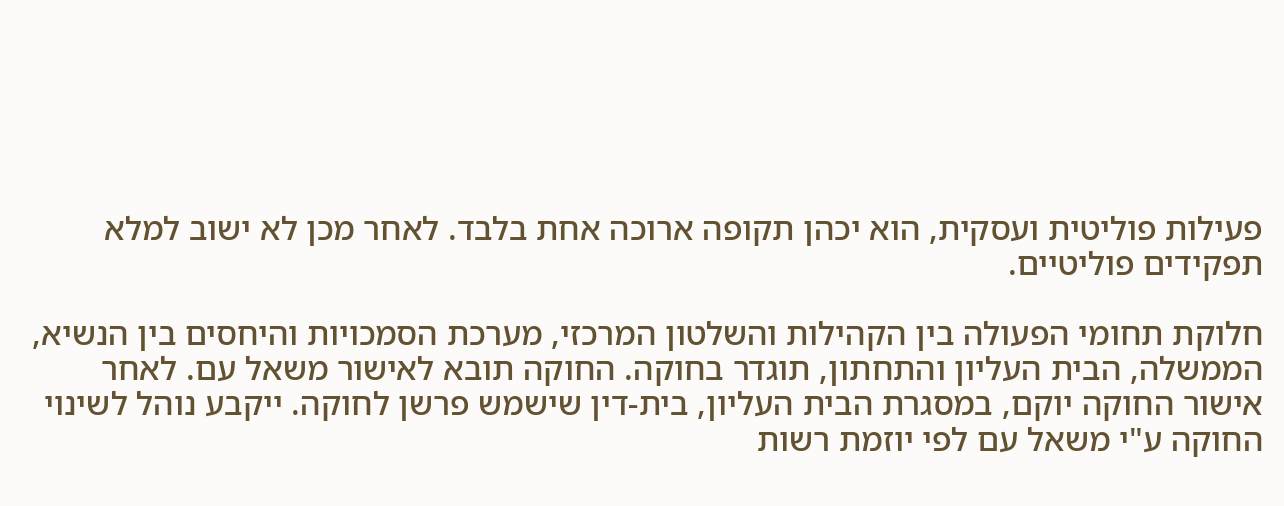פעילות פוליטית ועסקית, הוא יכהן תקופה ארוכה אחת בלבד. לאחר מכן לא ישוב למלא תפקידים פוליטיים.

חלוקת תחומי הפעולה בין הקהילות והשלטון המרכזי, מערכת הסמכויות והיחסים בין הנשיא, הממשלה, הבית העליון והתחתון, תוגדר בחוקה. החוקה תובא לאישור משאל עם. לאחר אישור החוקה יוקם, במסגרת הבית העליון, בית-דין שישמש פרשן לחוקה. ייקבע נוהל לשינוי החוקה ע"י משאל עם לפי יוזמת רשות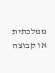ממלכתית או קבוצה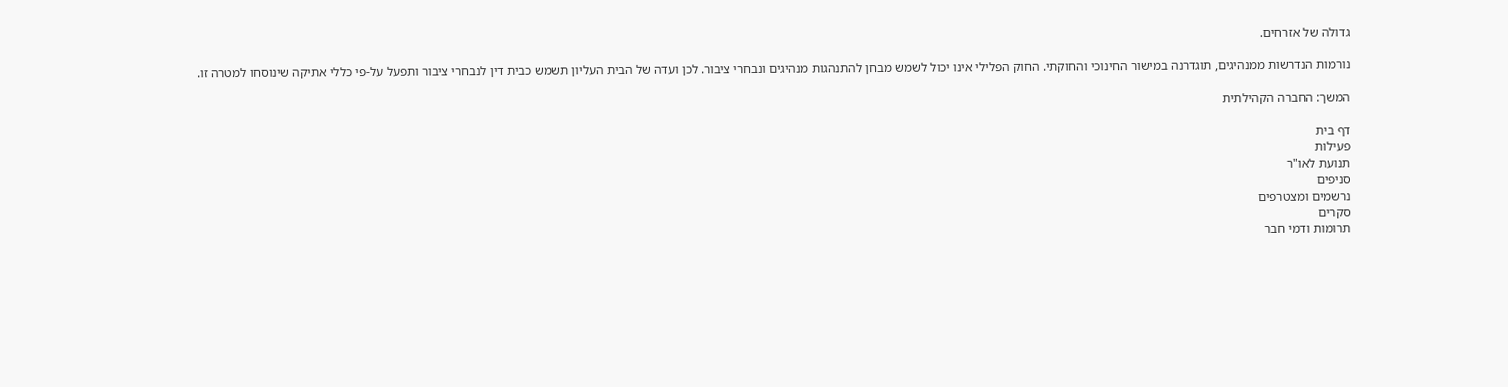גדולה של אזרחים.

נורמות הנדרשות ממנהיגים, תוגדרנה במישור החינוכי והחוקתי. החוק הפלילי אינו יכול לשמש מבחן להתנהגות מנהיגים ונבחרי ציבור. לכן ועדה של הבית העליון תשמש כבית דין לנבחרי ציבור ותפעל על-פי כללי אתיקה שינוסחו למטרה זו.

המשך: החברה הקהילתית

דף בית
פעילות
תנועת לאו"ר
סניפים
נרשמים ומצטרפים
סקרים
תרומות ודמי חבר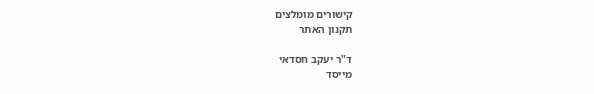קישורים מומלצים
תקנון האתר

ד"ר יעקב חסדאי
מייסד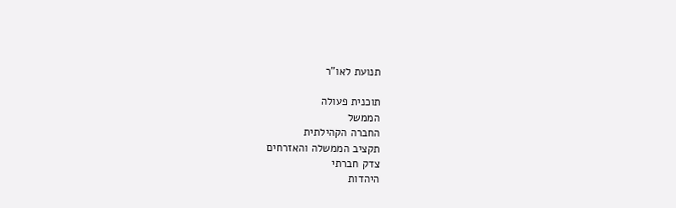תנועת לאו"ר

תוכנית פעולה
הממשל
החברה הקהילתית
תקציב הממשלה והאזרחים
צדק חברתי
היהדות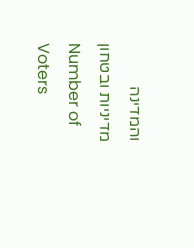והמדינה
מדיניות ובטחון
Number of Voters